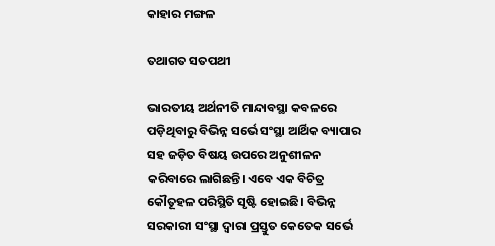କାହାର ମଙ୍ଗଳ

ତଥାଗତ ସତପଥୀ

ଭାରତୀୟ ଅର୍ଥନୀତି ମାନ୍ଦାବସ୍ଥା କବଳରେ ପଡ଼ିଥିବାରୁ ବିଭିନ୍ନ ସର୍ଭେ ସଂସ୍ଥା ଆର୍ଥିକ ବ୍ୟାପାର ସହ ଜଡ଼ିତ ବିଷୟ ଉପରେ ଅନୁଶୀଳନ କରିବାରେ ଲାଗିଛନ୍ତି। ଏବେ ଏକ ବିଚିତ୍ର କୌତୂହଳ ପରିସ୍ଥିତି ସୃଷ୍ଟି ହୋଇଛି। ବିଭିନ୍ନ ସରକାରୀ ସଂସ୍ଥା ଦ୍ୱାରା ପ୍ରସ୍ତୁତ କେତେକ ସର୍ଭେ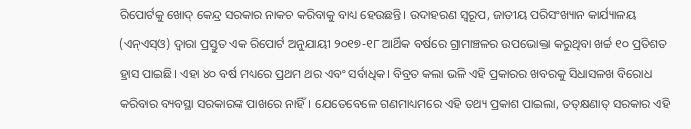ରିପୋର୍ଟକୁ ଖୋଦ୍‌ କେନ୍ଦ୍ର ସରକାର ନାକଚ କରିବାକୁ ବାଧ୍ୟ ହେଉଛନ୍ତି। ଉଦାହରଣ ସ୍ବରୂପ, ଜାତୀୟ ପରିସଂଖ୍ୟାନ କାର୍ଯ୍ୟାଳୟ (ଏନ୍‌ଏସ୍‌ଓ) ଦ୍ୱାରା ପ୍ରସ୍ତୁତ ଏକ ରିପୋର୍ଟ ଅନୁଯାୟୀ ୨୦୧୭-୧୮ ଆର୍ଥିକ ବର୍ଷରେ ଗ୍ରାମାଞ୍ଚଳର ଉପଭୋକ୍ତା କରୁଥିବା ଖର୍ଚ୍ଚ ୧୦ ପ୍ରତିଶତ ହ୍ରାସ ପାଇଛି। ଏହା ୪୦ ବର୍ଷ ମଧ୍ୟରେ ପ୍ରଥମ ଥର ଏବଂ ସର୍ବାଧିକ। ବିବ୍ରତ କଲା ଭଳି ଏହି ପ୍ରକାରର ଖବରକୁ ସିଧାସଳଖ ବିରୋଧ କରିବାର ବ୍ୟବସ୍ଥା ସରକାରଙ୍କ ପାଖରେ ନାହିଁ। ଯେତେବେଳେ ଗଣମାଧ୍ୟମରେ ଏହି ତଥ୍ୟ ପ୍ରକାଶ ପାଇଲା, ତତ୍‌କ୍ଷଣାତ୍‌ ସରକାର ଏହି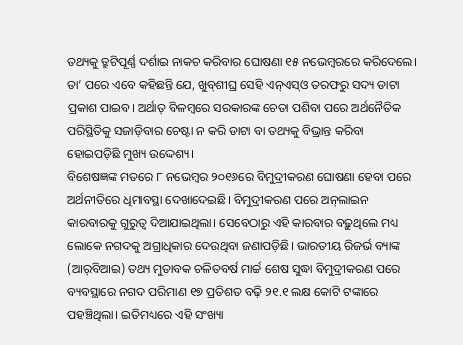ତଥ୍ୟକୁ ତ୍ରୁଟିପୂର୍ଣ୍ଣ ଦର୍ଶାଇ ନାକଚ କରିବାର ଘୋଷଣା ୧୫ ନଭେମ୍ବରରେ କରିଦେଲେ। ତା’ ପରେ ଏବେ କହିଛନ୍ତି ଯେ, ଖୁବ୍‌ଶୀଘ୍ର ସେହି ଏନ୍‌ଏସ୍‌ଓ ତରଫରୁ ସଦ୍ୟ ଡାଟା ପ୍ରକାଶ ପାଇବ। ଅର୍ଥାତ୍‌ ବିଳମ୍ବରେ ସରକାରଙ୍କ ଚେତା ପଶିବା ପରେ ଅର୍ଥନୈତିକ ପରିସ୍ଥିତିକୁ ସଜାଡ଼ିବାର ଚେଷ୍ଟା ନ କରି ଡାଟା ବା ତଥ୍ୟକୁ ବିଭ୍ରାନ୍ତ କରିବା ହୋଇପଡ଼ିଛି ମୁଖ୍ୟ ଉଦ୍ଦେଶ୍ୟ।
ବିଶେଷଜ୍ଞଙ୍କ ମତରେ ୮ ନଭେମ୍ବର ୨୦୧୬ରେ ବିମୁଦ୍ରୀକରଣ ଘୋଷଣା ହେବା ପରେ ଅର୍ଥନୀତିରେ ଧିମାବସ୍ଥା ଦେଖାଦେଇଛି। ବିମୁଦ୍ରୀକରଣ ପରେ ଅନ୍‌ଲାଇନ କାରବାରକୁ ଗୁରୁତ୍ୱ ଦିଆଯାଇଥିଲା। ସେବେଠାରୁ ଏହି କାରବାର ବଢ଼ୁଥିଲେ ମଧ୍ୟ ଲୋକେ ନଗଦକୁ ଅଗ୍ରାଧିକାର ଦେଉଥିବା ଜଣାପଡ଼ିଛି। ଭାରତୀୟ ରିଜର୍ଭ ବ୍ୟାଙ୍କ (ଆର୍‌ବିଆଇ) ତଥ୍ୟ ମୁତାବକ ଚଳିତବର୍ଷ ମାର୍ଚ୍ଚ ଶେଷ ସୁଦ୍ଧା ବିମୁଦ୍ରୀକରଣ ପରେ ବ୍ୟବସ୍ଥାରେ ନଗଦ ପରିମାଣ ୧୭ ପ୍ରତିଶତ ବଢ଼ି ୨୧.୧ ଲକ୍ଷ କୋଟି ଟଙ୍କାରେ ପହଞ୍ଚିଥିଲା। ଇତିମଧ୍ୟରେ ଏହି ସଂଖ୍ୟା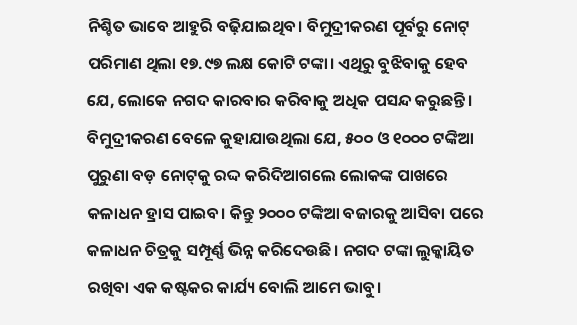ନିଶ୍ଚିତ ଭାବେ ଆହୁରି ବଢ଼ିଯାଇଥିବ। ବିମୁଦ୍ରୀକରଣ ପୂର୍ବରୁ ନୋଟ୍‌ ପରିମାଣ ଥିଲା ୧୭.୯୭ ଲକ୍ଷ କୋଟି ଟଙ୍କା। ଏଥିରୁ ବୁଝିବାକୁ ହେବ ଯେ, ଲୋକେ ନଗଦ କାରବାର କରିବାକୁ ଅଧିକ ପସନ୍ଦ କରୁଛନ୍ତି। ବିମୁଦ୍ରୀକରଣ ବେଳେ କୁହାଯାଉଥିଲା ଯେ, ୫୦୦ ଓ ୧୦୦୦ ଟଙ୍କିଆ ପୁରୁଣା ବଡ଼ ନୋଟ୍‌କୁ ରଦ୍ଦ କରିଦିଆଗଲେ ଲୋକଙ୍କ ପାଖରେ କଳାଧନ ହ୍ରାସ ପାଇବ। କିନ୍ତୁ ୨୦୦୦ ଟଙ୍କିଆ ବଜାରକୁ ଆସିବା ପରେ କଳାଧନ ଚିତ୍ରକୁ ସମ୍ପୂର୍ଣ୍ଣ ଭିନ୍ନ କରିଦେଉଛି। ନଗଦ ଟଙ୍କା ଲୁକ୍କାୟିତ ରଖିବା ଏକ କଷ୍ଟକର କାର୍ଯ୍ୟ ବୋଲି ଆମେ ଭାବୁ।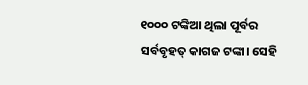୧୦୦୦ ଟଙ୍କିଆ ଥିଲା ପୂର୍ବର ସର୍ବବୃହତ୍‌ କାଗଜ ଟଙ୍କା। ସେହି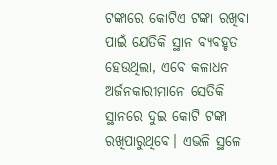ଟଙ୍କାରେ କୋଟିଏ ଟଙ୍କା ରଖିବା ପାଇଁ ଯେତିକି ସ୍ଥାନ ବ୍ୟବହୃତ ହେଉଥିଲା, ଏବେ କଳାଧନ ଅର୍ଜନକାରୀମାନେ ସେତିକି ସ୍ଥାନରେ ଦୁଇ କୋଟି ଟଙ୍କା ରଖିପାରୁଥିବେ। ଏଭଳି ସ୍ଥଳେ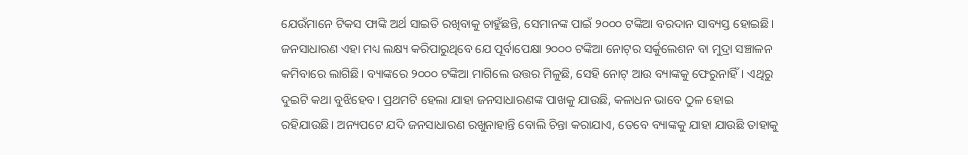ଯେଉଁମାନେ ଟିକସ ଫାଙ୍କି ଅର୍ଥ ସାଇତି ରଖିବାକୁ ଚାହୁଁଛନ୍ତି, ସେମାନଙ୍କ ପାଇଁ ୨୦୦୦ ଟଙ୍କିଆ ବରଦାନ ସାବ୍ୟସ୍ତ ହୋଇଛି। ଜନସାଧାରଣ ଏହା ମଧ୍ୟ ଲକ୍ଷ୍ୟ କରିପାରୁଥିବେ ଯେ ପୂର୍ବାପେକ୍ଷା ୨୦୦୦ ଟଙ୍କିଆ ନୋଟ୍‌ର ସର୍କୁଲେଶନ ବା ମୁଦ୍ରା ସଞ୍ଚାଳନ କମିବାରେ ଲାଗିଛି। ବ୍ୟାଙ୍କରେ ୨୦୦୦ ଟଙ୍କିଆ ମାଗିଲେ ଉତ୍ତର ମିଳୁଛି, ସେହି ନୋଟ୍‌ ଆଉ ବ୍ୟାଙ୍କକୁ ଫେରୁନାହିଁ। ଏଥିରୁ ଦୁଇଟି କଥା ବୁଝିହେବ। ପ୍ରଥମଟି ହେଲା ଯାହା ଜନସାଧାରଣଙ୍କ ପାଖକୁ ଯାଉଛି, କଳାଧନ ଭାବେ ଠୁଳ ହୋଇ ରହିଯାଉଛି। ଅନ୍ୟପଟେ ଯଦି ଜନସାଧାରଣ ରଖୁନାହାନ୍ତି ବୋଲି ଚିନ୍ତା କରାଯାଏ, ତେବେ ବ୍ୟାଙ୍କକୁ ଯାହା ଯାଉଛି ତାହାକୁ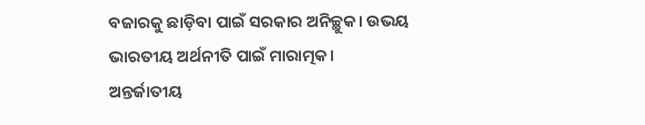ବଜାରକୁ ଛାଡ଼ିବା ପାଇଁ ସରକାର ଅନିଚ୍ଛୁକ। ଉଭୟ ଭାରତୀୟ ଅର୍ଥନୀତି ପାଇଁ ମାରାତ୍ମକ।
ଅନ୍ତର୍ଜାତୀୟ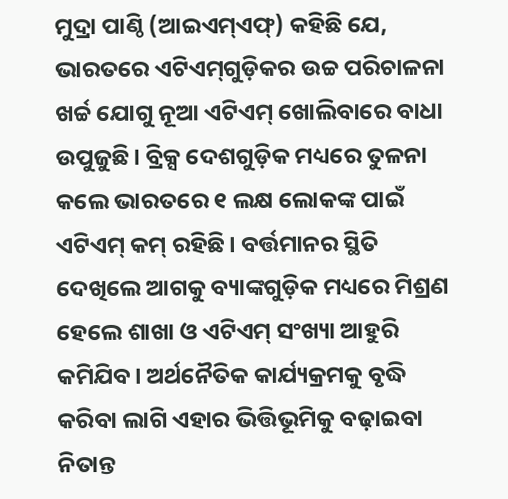ମୁଦ୍ରା ପାଣ୍ଠି (ଆଇଏମ୍‌ଏଫ୍‌) କହିଛି ଯେ, ଭାରତରେ ଏଟିଏମ୍‌ଗୁଡ଼ିକର ଉଚ୍ଚ ପରିଚାଳନା ଖର୍ଚ୍ଚ ଯୋଗୁ ନୂଆ ଏଟିଏମ୍‌ ଖୋଲିବାରେ ବାଧା ଉପୁଜୁଛି। ବ୍ରିକ୍ସ ଦେଶଗୁଡ଼ିକ ମଧ୍ୟରେ ତୁଳନା କଲେ ଭାରତରେ ୧ ଲକ୍ଷ ଲୋକଙ୍କ ପାଇଁ ଏଟିଏମ୍‌ କମ୍‌ ରହିଛି। ବର୍ତ୍ତମାନର ସ୍ଥିତି ଦେଖିଲେ ଆଗକୁ ବ୍ୟାଙ୍କଗୁଡ଼ିକ ମଧ୍ୟରେ ମିଶ୍ରଣ ହେଲେ ଶାଖା ଓ ଏଟିଏମ୍‌ ସଂଖ୍ୟା ଆହୁରି କମିଯିବ। ଅର୍ଥନୈତିକ କାର୍ଯ୍ୟକ୍ରମକୁ ବୃଦ୍ଧି କରିବା ଲାଗି ଏହାର ଭିତ୍ତିଭୂମିକୁ ବଢ଼ାଇବା ନିତାନ୍ତ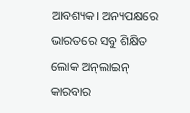ଆବଶ୍ୟକ। ଅନ୍ୟପକ୍ଷରେ ଭାରତରେ ସବୁ ଶିକ୍ଷିତ ଲୋକ ଅନ୍‌ଲାଇନ୍‌ କାରବାର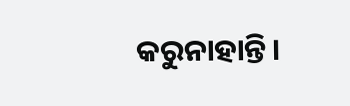କରୁନାହାନ୍ତି।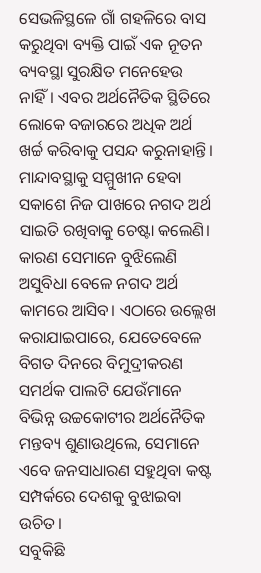ସେଭଳିସ୍ଥଳେ ଗାଁ ଗହଳିରେ ବାସ କରୁଥିବା ବ୍ୟକ୍ତି ପାଇଁ ଏକ ନୂତନ ବ୍ୟବସ୍ଥା ସୁରକ୍ଷିତ ମନେହେଉ ନାହିଁ। ଏବର ଅର୍ଥନୈତିକ ସ୍ଥିତିରେ ଲୋକେ ବଜାରରେ ଅଧିକ ଅର୍ଥ ଖର୍ଚ୍ଚ କରିବାକୁ ପସନ୍ଦ କରୁନାହାନ୍ତି। ମାନ୍ଦାବସ୍ଥାକୁ ସମ୍ମୁଖୀନ ହେବା ସକାଶେ ନିଜ ପାଖରେ ନଗଦ ଅର୍ଥ ସାଇତି ରଖିବାକୁ ଚେଷ୍ଟା କଲେଣି। କାରଣ ସେମାନେ ବୁଝିଲେଣି ଅସୁବିଧା ବେଳେ ନଗଦ ଅର୍ଥ କାମରେ ଆସିବ। ଏଠାରେ ଉଲ୍ଲେଖ କରାଯାଇପାରେ, ଯେତେବେଳେ ବିଗତ ଦିନରେ ବିମୁଦ୍ରୀକରଣ ସମର୍ଥକ ପାଲଟି ଯେଉଁମାନେ ବିଭିନ୍ନ ଉଚ୍ଚକୋଟୀର ଅର୍ଥନୈତିକ ମନ୍ତବ୍ୟ ଶୁଣାଉଥିଲେ, ସେମାନେ ଏବେ ଜନସାଧାରଣ ସହୁଥିବା କଷ୍ଟ ସମ୍ପର୍କରେ ଦେଶକୁ ବୁଝାଇବା ଉଚିତ।
ସବୁକିଛି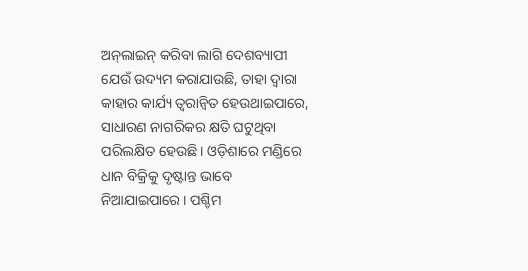ଅନ୍‌ଲାଇନ୍‌ କରିବା ଲାଗି ଦେଶବ୍ୟାପୀ ଯେଉଁ ଉଦ୍ୟମ କରାଯାଉଛି, ତାହା ଦ୍ୱାରା କାହାର କାର୍ଯ୍ୟ ତ୍ୱରାନ୍ବିତ ହେଉଥାଇପାରେ, ସାଧାରଣ ନାଗରିକର କ୍ଷତି ଘଟୁଥିବା ପରିଲକ୍ଷିତ ହେଉଛି। ଓଡ଼ିଶାରେ ମଣ୍ଡିରେ ଧାନ ବିକ୍ରିକୁ ଦୃଷ୍ଟାନ୍ତ ଭାବେ ନିଆଯାଇପାରେ। ପଶ୍ଚିମ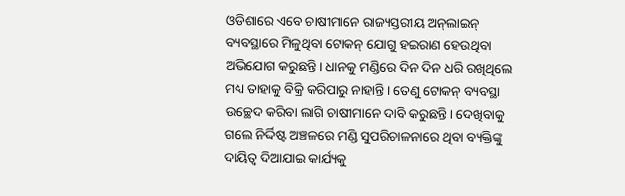ଓଡିଶାରେ ଏବେ ଚାଷୀମାନେ ରାଜ୍ୟସ୍ତରୀୟ ଅନ୍‌ଲାଇନ୍‌ ବ୍ୟବସ୍ଥାରେ ମିଳୁଥିବା ଟୋକନ୍‌ ଯୋଗୁ ହଇରାଣ ହେଉଥିବା ଅଭିଯୋଗ କରୁଛନ୍ତି। ଧାନକୁ ମଣ୍ଡିରେ ଦିନ ଦିନ ଧରି ରଖିଥିଲେ ମଧ୍ୟ ତାହାକୁ ବିକ୍ରି କରିପାରୁ ନାହାନ୍ତି। ତେଣୁ ଟୋକନ୍‌ ବ୍ୟବସ୍ଥା ଉଚ୍ଛେଦ କରିବା ଲାଗି ଚାଷୀମାନେ ଦାବି କରୁଛନ୍ତି। ଦେଖିବାକୁ ଗଲେ ନିର୍ଦ୍ଦିଷ୍ଟ ଅଞ୍ଚଳରେ ମଣ୍ଡି ସୁପରିଚାଳନାରେ ଥିବା ବ୍ୟକ୍ତିଙ୍କୁ ଦାୟିତ୍ୱ ଦିଆଯାଇ କାର୍ଯ୍ୟକୁ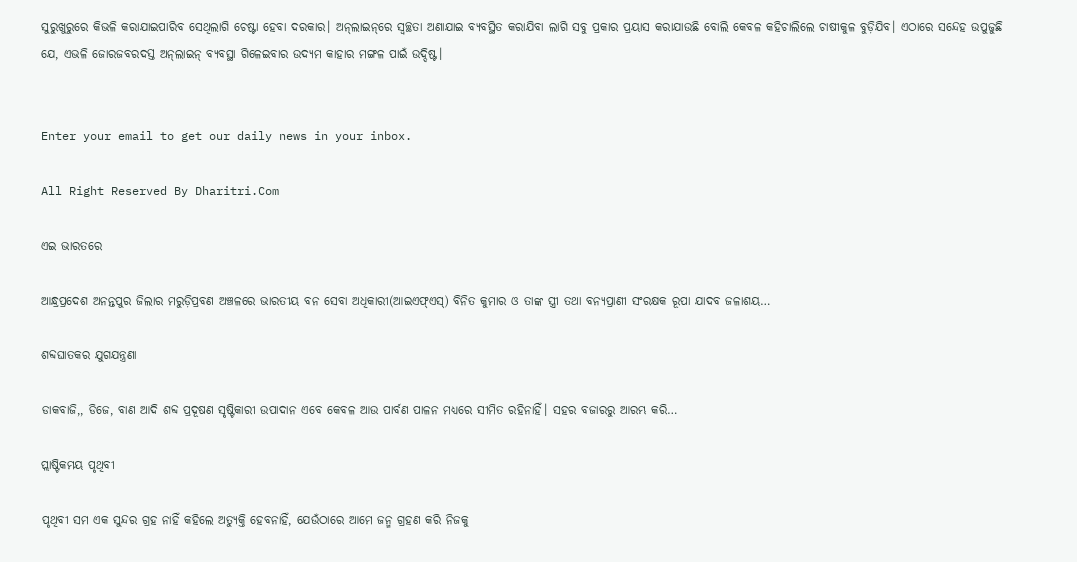ସୁରୁଖୁରୁରେ କିଭଳି କରାଯାଇପାରିବ ସେଥିଲାଗି ଚେଷ୍ଟା ହେବା ଦରକାର। ଅନ୍‌ଲାଇନ୍‌ରେ ସ୍ବଚ୍ଛତା ଅଣାଯାଇ ବ୍ୟବସ୍ଥିତ କରାଯିବା ଲାଗି ସବୁ ପ୍ରକାର ପ୍ରୟାସ କରାଯାଉଛି ବୋଲି କେବଳ କହିଚାଲିଲେ ଚାଷୀକୁଳ ବୁଡ଼ିଯିବ। ଏଠାରେ ସନ୍ଦେହ ଉପୁଜୁଛି ଯେ, ଏଭଳି ଜୋରଜବରଦସ୍ତ ଅନ୍‌ଲାଇନ୍‌ ବ୍ୟବସ୍ଥା ଗିଳେଇବାର ଉଦ୍ୟମ କାହାର ମଙ୍ଗଳ ପାଇଁ ଉଦ୍ଦିଷ୍ଟ।


Enter your email to get our daily news in your inbox.

All Right Reserved By Dharitri.Com

ଏଇ ଭାରତରେ

ଆନ୍ଧ୍ରପ୍ରଦେଶ ଅନନ୍ତପୁର ଜିଲାର ମରୁଡ଼ିପ୍ରବଣ ଅଞ୍ଚଳରେ ଭାରତୀୟ ବନ ସେବା ଅଧିକାରୀ(ଆଇଏଫ୍‌ଏସ୍‌) ବିନିତ କୁମାର ଓ ତାଙ୍କ ସ୍ତ୍ରୀ ତଥା ବନ୍ୟପ୍ରାଣୀ ସଂରକ୍ଷକ ରୂପା ଯାଦବ ଜଳାଶୟ…

ଶବ୍ଦଘାତକର ଯୁଗଯନ୍ତ୍ରଣା

ଡାକବାଜି,, ଡିଜେ, ବାଣ ଆଦି ଶବ୍ଦ ପ୍ରଦୂଷଣ ସୃଷ୍ଟିକାରୀ ଉପାଦାନ ଏବେ କେବଳ ଆଉ ପାର୍ବଣ ପାଳନ ମଧ୍ୟରେ ସୀମିତ ରହିନାହିଁ। ସହର ବଜାରରୁ ଆରମ୍ଭ କରି…

ପ୍ଲାଷ୍ଟିକମୟ ପୃଥିବୀ

ପୃଥିବୀ ସମ ଏକ ସୁନ୍ଦର ଗ୍ରହ ନାହିଁ କହିଲେ ଅତ୍ୟୁକ୍ତି ହେବନାହିଁ, ଯେଉଁଠାରେ ଆମେ ଜନ୍ମ ଗ୍ରହଣ କରି ନିଜକୁ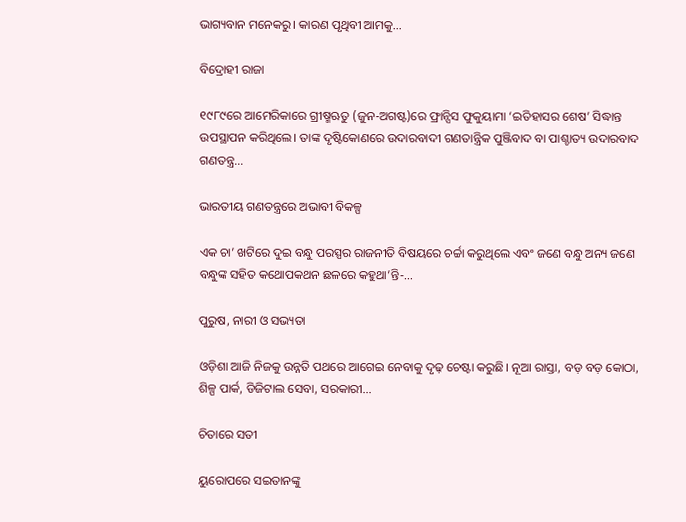ଭାଗ୍ୟବାନ ମନେକରୁ। କାରଣ ପୃଥିବୀ ଆମକୁ…

ବିଦ୍ରୋହୀ ରାଜା

୧୯୮୯ରେ ଆମେରିକାରେ ଗ୍ରୀଷ୍ମଋତୁ (ଜୁନ-ଅଗଷ୍ଟ)ରେ ଫ୍ରାନ୍ସିସ ଫୁକୁୟାମା ‘ଇତିହାସର ଶେଷ’ ସିଦ୍ଧାନ୍ତ ଉପସ୍ଥାପନ କରିଥିଲେ। ତାଙ୍କ ଦୃଷ୍ଟିକୋଣରେ ଉଦାରବାଦୀ ଗଣତାନ୍ତ୍ରିକ ପୁଞ୍ଜିବାଦ ବା ପାଶ୍ଚାତ୍ୟ ଉଦାରବାଦ ଗଣତନ୍ତ୍ର…

ଭାରତୀୟ ଗଣତନ୍ତ୍ରରେ ଅଭାବୀ ବିକଳ୍ପ

ଏକ ଚା’ ଖଟିରେ ଦୁଇ ବନ୍ଧୁ ପରସ୍ପର ରାଜନୀତି ବିଷୟରେ ଚର୍ଚ୍ଚା କରୁଥିଲେ ଏବଂ ଜଣେ ବନ୍ଧୁ ଅନ୍ୟ ଜଣେ ବନ୍ଧୁଙ୍କ ସହିତ କଥୋପକଥନ ଛଳରେ କହୁଥା’ନ୍ତି-…

ପୁରୁଷ, ନାରୀ ଓ ସଭ୍ୟତା

ଓଡ଼ିଶା ଆଜି ନିଜକୁ ଉନ୍ନତି ପଥରେ ଆଗେଇ ନେବାକୁ ଦୃଢ଼ ଚେଷ୍ଟା କରୁଛି। ନୂଆ ରାସ୍ତା, ବଡ଼ ବଡ଼ କୋଠା, ଶିଳ୍ପ ପାର୍କ, ଡିଜିଟାଲ ସେବା, ସରକାରୀ…

ଚିତାରେ ସତୀ

ୟୁରୋପରେ ସଇତାନଙ୍କୁ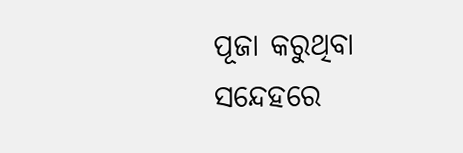ପୂଜା କରୁଥିବା ସନ୍ଦେହରେ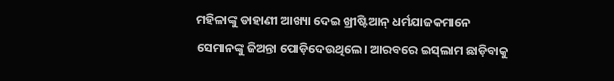ମହିଳାଙ୍କୁ ଡାହାଣୀ ଆଖ୍ୟା ଦେଇ ଖ୍ରୀଷ୍ଟିଆନ୍‌ ଧର୍ମଯାଜକମାନେ ସେମାନଙ୍କୁ ଜିଅନ୍ତା ପୋଡ଼ିଦେଉଥିଲେ। ଆରବରେ ଇସ୍‌ଲାମ ଛାଡ଼ିବାକୁ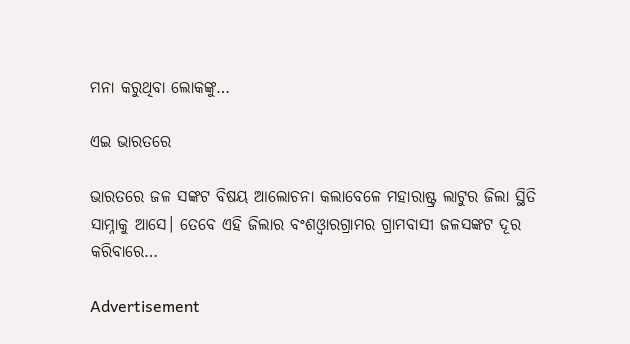ମନା କରୁଥିବା ଲୋକଙ୍କୁ…

ଏଇ ଭାରତରେ

ଭାରତରେ ଜଳ ସଙ୍କଟ ବିଷୟ ଆଲୋଚନା କଲାବେଳେ ମହାରାଷ୍ଟ୍ର ଲାଟୁର ଜିଲା ସ୍ଥିତି ସାମ୍ନାକୁ ଆସେ। ତେବେ ଏହି ଜିଲାର ବଂଶଓ୍ବାରଗ୍ରାମର ଗ୍ରାମବାସୀ ଜଳସଙ୍କଟ ଦୂର କରିବାରେ…

Advertisement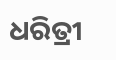ଧରିତ୍ରୀ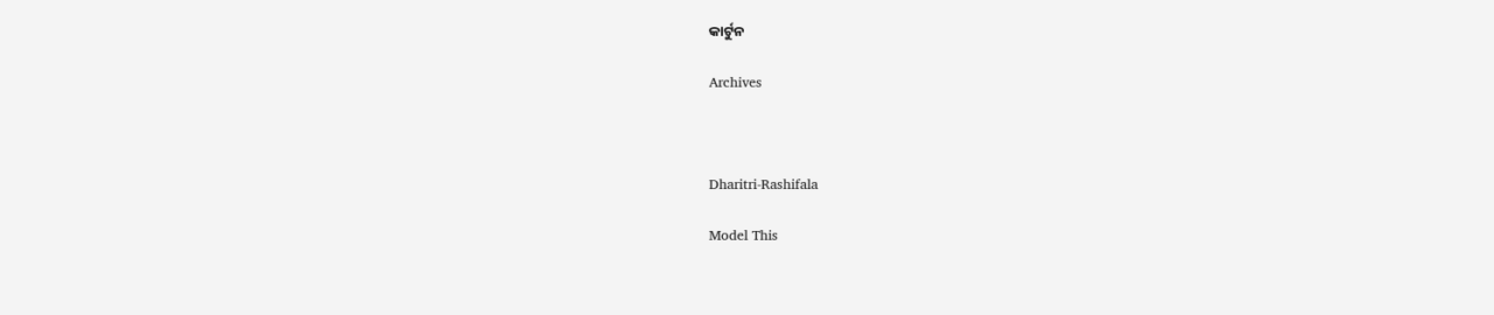କାର୍ଟୁନ

Archives



Dharitri-Rashifala

Model This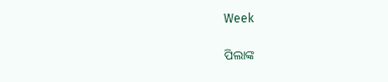Week

ପିଲାଙ୍କ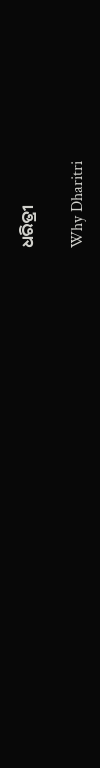ଧରିତ୍ରୀ

Why Dharitri